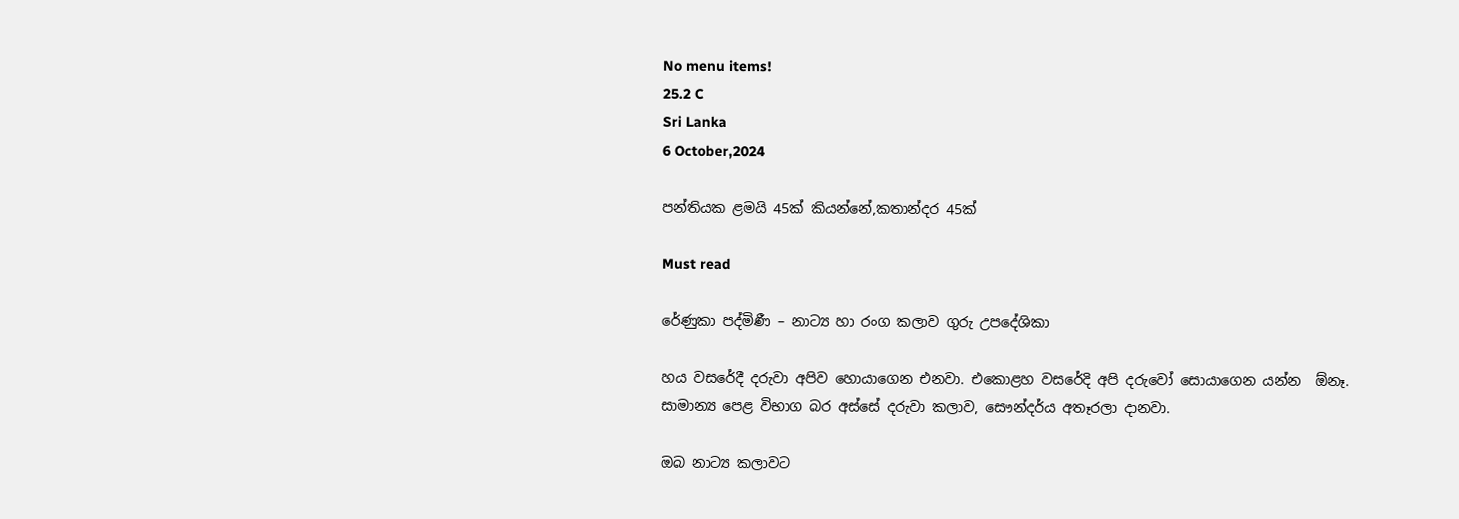No menu items!
25.2 C
Sri Lanka
6 October,2024

පන්තියක ළමයි 45ක් කියන්නේ,කතාන්දර 45ක්

Must read

රේණුකා පද්මිණී – නාට්‍ය හා රංග කලාව ගුරු උපදේශිකා

හය වසරේදී දරුවා අපිව හොයාගෙන එනවා. එකොළහ වසරේදි අපි දරුවෝ සොයාගෙන යන්න  ඕනෑ. සාමාන්‍ය පෙළ විභාග බර අස්සේ දරුවා කලාව, සෞන්දර්ය අතෑරලා දානවා.

ඔබ නාට්‍ය කලාවට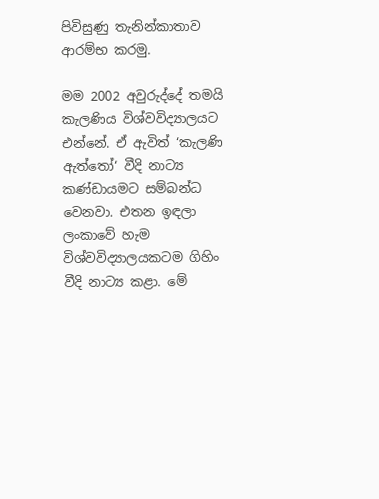පිවිසුණු තැනින්කාතාව ආරම්භ කරමු.

මම 2002 අවුරුද්දේ තමයි කැලණිය විශ්වවිද්‍යාලයට එන්නේ. ඒ ඇවිත් ‘කැලණි ඇත්තෝ‘ වීදි නාට්‍ය කණ්ඩායමට සම්බන්ධ වෙනවා. එතන ඉඳලා ලංකාවේ හැම විශ්වවිද්‍යාලයකටම ගිහිං වීදි නාට්‍ය කළා. මේ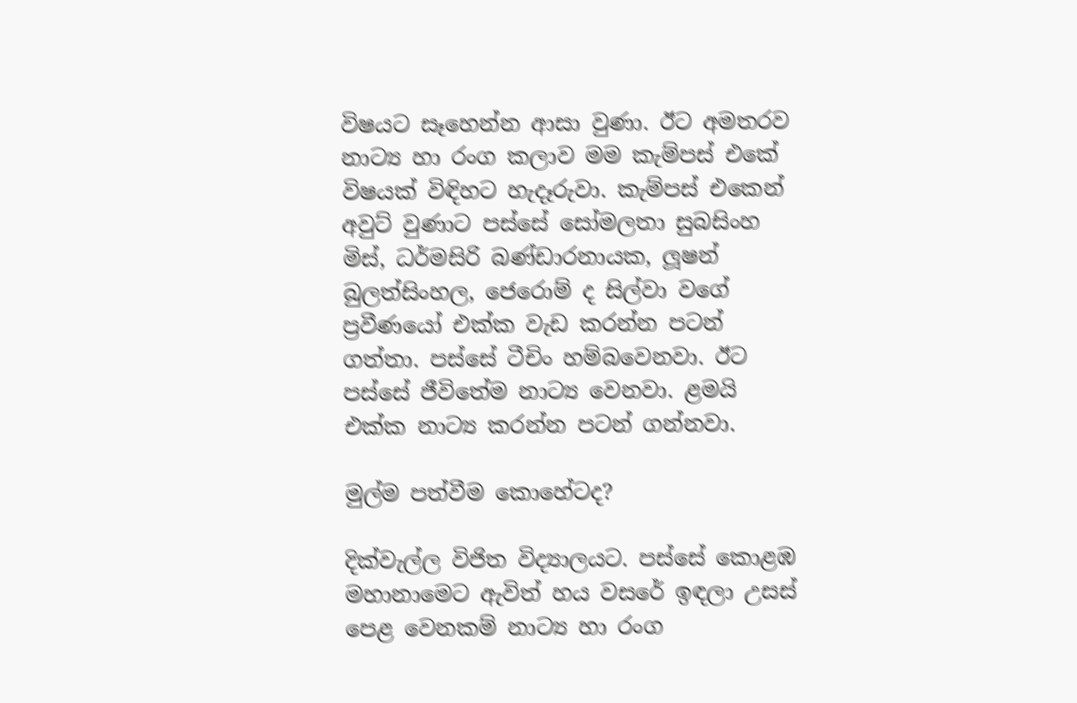විෂයට සෑහෙන්න ආසා වුණා. ඊට අමතරව නාට්‍ය හා රංග කලාව මම කැම්පස් එකේ විෂයක් විඳිහට හැදෑරුවා. කැම්පස් එකෙන් අවුට් වුණාට පස්සේ සෝමලතා සුබසිංහ මිස්, ධර්මසිරි බණ්ඩාරනායක, ලූෂන් බුලත්සිංහල, ජෙරොම් ද සිල්වා වගේ ප්‍රවීණයෝ එක්ක වැඩ කරන්න පටන් ගත්තා. පස්සේ ටීචිං හම්බවෙනවා. ඊට පස්සේ ජීවිතේම නාට්‍ය වෙනවා. ළමයි එක්ක නාට්‍ය කරන්න පටන් ගන්නවා.

මුල්ම පත්වීම කොහේටද?

දික්වැල්ල විජිත විද්‍යාලයට. පස්සේ කොළඹ මහානාමෙට ඇවිත් හය වසරේ ඉඳලා උසස් පෙළ වෙනකම් නාට්‍ය හා රංග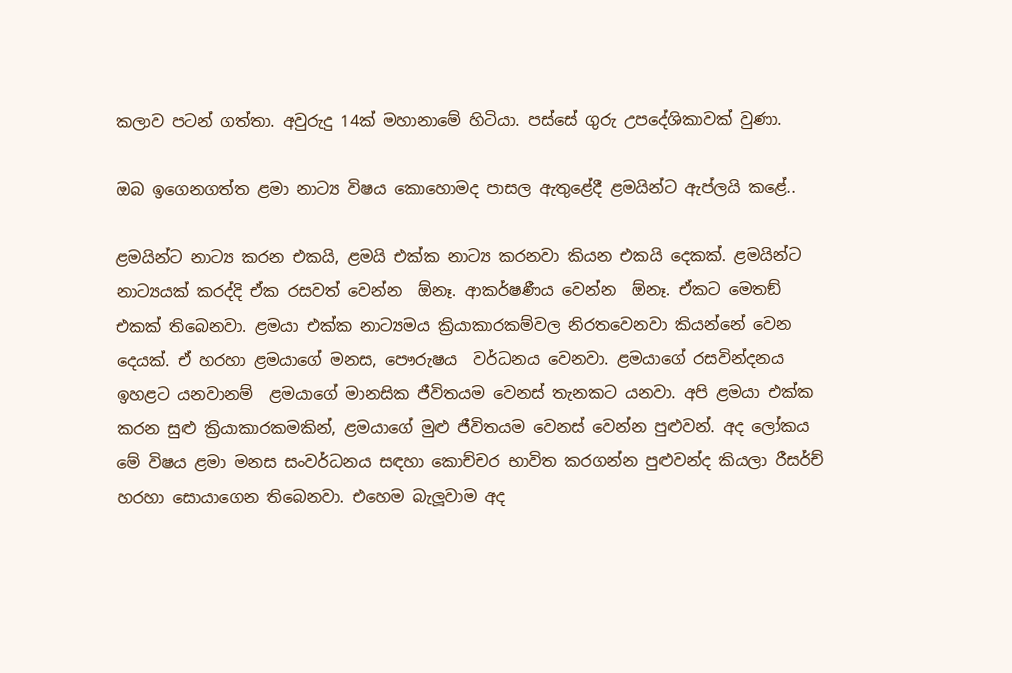කලාව පටන් ගත්තා. අවුරුදු 14ක් මහානාමේ හිටියා. පස්සේ ගුරු උපදේශිකාවක් වුණා.

ඔබ ඉගෙනගත්ත ළමා නාට්‍ය විෂය කොහොමද පාසල ඇතුළේදී ළමයින්ට ඇප්ලයි කළේ..

ළමයින්ට නාට්‍ය කරන එකයි, ළමයි එක්ක නාට්‍ය කරනවා කියන එකයි දෙකක්. ළමයින්ට නාට්‍යයක් කරද්දි ඒක රසවත් වෙන්න  ඕනෑ. ආකර්ෂණීය වෙන්න  ඕනෑ. ඒකට මෙතඞ් එකක් තිබෙනවා. ළමයා එක්ක නාට්‍යමය ක්‍රියාකාරකම්වල නිරතවෙනවා කියන්නේ වෙන දෙයක්. ඒ හරහා ළමයාගේ මනස, පෞරුෂය  වර්ධනය වෙනවා. ළමයාගේ රසවින්දනය ඉහළට යනවානම්  ළමයාගේ මානසික ජීවිතයම වෙනස් තැනකට යනවා. අපි ළමයා එක්ක කරන සුළු ක්‍රියාකාරකමකින්, ළමයාගේ මුළු ජීවිතයම වෙනස් වෙන්න පුළුවන්. අද ලෝකය මේ විෂය ළමා මනස සංවර්ධනය සඳහා කොච්චර භාවිත කරගන්න පුළුවන්ද කියලා රීසර්ච් හරහා සොයාගෙන තිබෙනවා. එහෙම බැලූවාම අද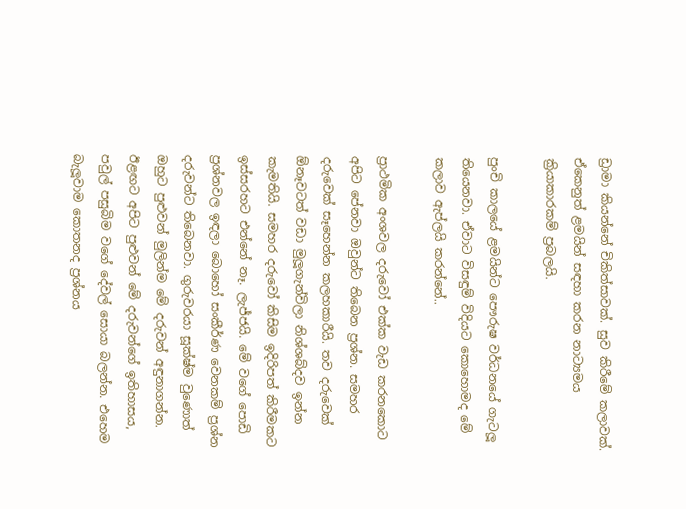ඩ්‍රාමා කියන්නේ චිකිත්සාවක්. සුව කිරීමේ කලාවක්. ඒකෙනුත් ළමයින් සඳහා කරන නාට්‍යමය ක්‍රියාකාරකම් ප්‍රබලයි.

පුංචි කාලයේ ළමයින්ට පෞරුෂ වර්ධනයේ ගැටලූ තියෙනවා. ඒවාට විසඳුම් විදියට කොහොමද මේ කලාව ඇප්ලයි කරන්නේ..

ප්‍රාථමික අංශවල දරුවෝ එක්ක වැඩ කරනකොට අපිට පේනවා ඔවුන්ට තිබෙන ප්‍රශ්න. සමහර දරුවෙක් සෑහෙන්න කලහකාරීයි. තව දරුවෙක්  ඕනෑවටත් වඩා මුලූගැන්විලා නිශ්ශබ්දව ඉන්න කැමතියි. සමහර දරුවෝ කිසිම ඉදිරිපත් කිරීමකට ඉස්සරහට එන්නේ නෑ. ලැජ්ජයි. මේ වගේ පොඩි ප්‍රශ්නවල ඉඳලා බොහෝ සංකීර්ණ වෙනකම් ප්‍රශ්න දරුවන්ට තිබෙනවා. ගුරුවරයා සූක්ෂ්ම වුණොත් ඔහුට පුළුවන් මුලින්ම මේ දරුවන් අඳුනාගන්න. ඊළඟට අපිට පුළුවන් මේ දරුවන්ගේ ඉතිහාසය, පවුල් පසුබිම වගේ දේවල් සොයා බලන්න. එහෙම බැලූවාම කොතනද ප්‍රශ්නය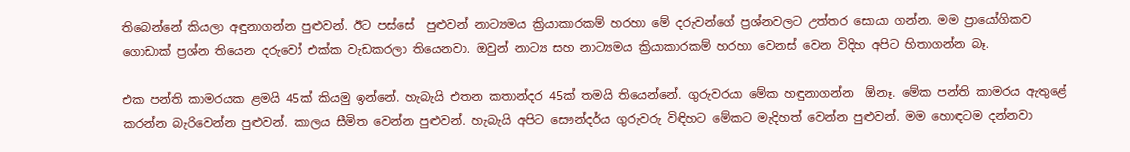තිබෙන්නේ කියලා අඳුනාගන්න පුළුවන්. ඊට පස්සේ  පුළුවන් නාට්‍යමය ක්‍රියාකාරකම් හරහා මේ දරුවන්ගේ ප්‍රශ්නවලට උත්තර සොයා ගන්න. මම ප්‍රායෝගිකව ගොඩාක් ප්‍රශ්න තියෙන දරුවෝ එක්ක වැඩකරලා තියෙනවා. ඔවුන් නාට්‍ය සහ නාට්‍යමය ක්‍රියාකාරකම් හරහා වෙනස් වෙන විදිහ අපිට හිතාගන්න බෑ.

එක පන්ති කාමරයක ළමයි 45ක් කියමු ඉන්නේ. හැබැයි එතන කතාන්දර 45ක් තමයි තියෙන්නේ. ගුරුවරයා මේක හඳුනාගන්න  ඕනෑ. මේක පන්ති කාමරය ඇතුළේ කරන්න බැරිවෙන්න පුළුවන්. කාලය සීමිත වෙන්න පුළුවන්. හැබැයි අපිට සෞන්දර්ය ගුරුවරු විඳිහට මේකට මැදිහත් වෙන්න පුළුවන්. මම හොඳටම දන්නවා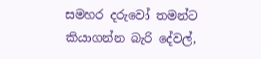සමහර දරුවෝ තමන්ට කියාගන්න බැරි දේවල්,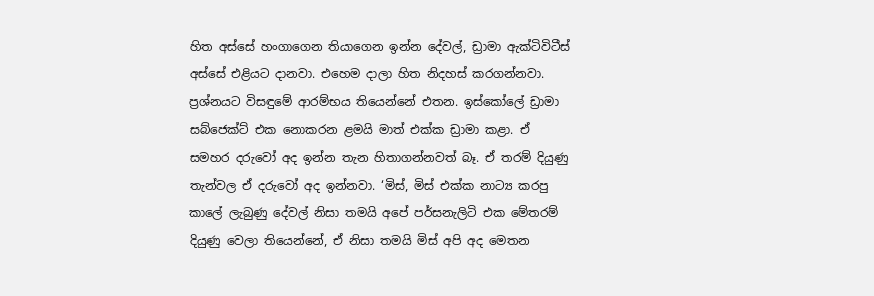හිත අස්සේ හංගාගෙන තියාගෙන ඉන්න දේවල්, ඩ්‍රාමා ඇක්ටිවිටීස් අස්සේ එළියට දානවා. එහෙම දාලා හිත නිදහස් කරගන්නවා. ප්‍රශ්නයට විසඳුමේ ආරම්භය තියෙන්නේ එතන. ඉස්කෝලේ ඩ්‍රාමා සබ්ජෙක්ට් එක නොකරන ළමයි මාත් එක්ක ඩ්‍රාමා කළා. ඒ සමහර දරුවෝ අද ඉන්න තැන හිතාගන්නවත් බෑ. ඒ තරම් දියුණු තැන්වල ඒ දරුවෝ අද ඉන්නවා. ‘මිස්, මිස් එක්ක නාට්‍ය කරපු කාලේ ලැබුණු දේවල් නිසා තමයි අපේ පර්සනැලිටි එක මේතරම් දියුණු වෙලා තියෙන්නේ, ඒ නිසා තමයි මිස් අපි අද මෙතන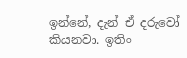ඉන්නේ, දැන් ඒ දරුවෝ කියනවා. ඉතිං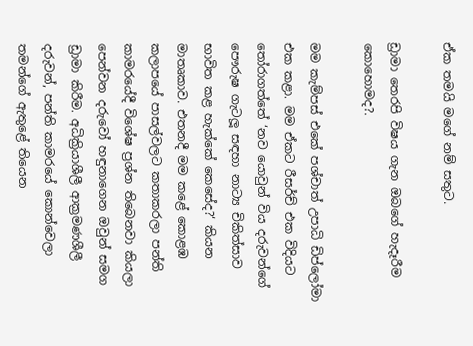ඒක තමයි මගේ නම් සතුට.

ඩ්‍රාමා තෙරපි විෂය ගැන ඔබගේ හැදෑරීම කොහොමද?.

මම කැම්පස් එකේ පශ්චාත් උපාධි ඩිප්ලෝමා එක කළා. මම ඒකට රීසර්ච් එක විදියට තෝරාගත්තේ ‘නව යොවුන් විය දරුවන්ගේ පෞරුෂ ගැටලූ සඳහා නාට්‍ය චිකිත්සාව භාවිත කළ හැක්කේ කෙසේද?‘ කියන මාතෘකාව. එතනදී මම කළේ කොළඹ කලාපයේ පාසල්වලට කතාකරලා පන්ති කාමරයේදී විශේෂ ප්‍රශ්න තිබෙනවා කියලා පෙන්වන දරුවෝ හඳුනාගෙන ඔවුන් සමග ඩ්‍රාමා කිරීම. අධික්‍රියාශීලී ආක්‍රමණශීලී දරුවන්, පන්ති කාමරයේ කොන්වෙලා තමන්ගේ ඇතුළේ තියෙන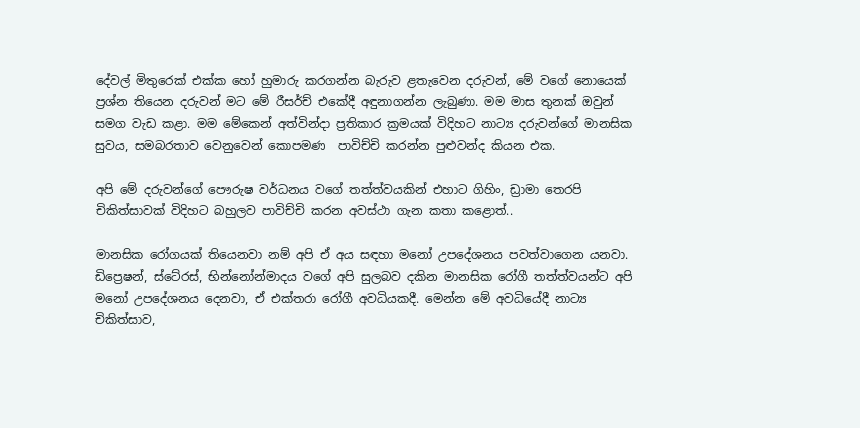දේවල් මිතුරෙක් එක්ක හෝ හුමාරු කරගන්න බැරුව ළතැවෙන දරුවන්, මේ වගේ නොයෙක් ප්‍රශ්න තියෙන දරුවන් මට මේ රීසර්ච් එකේදී අඳුනාගන්න ලැබුණා. මම මාස තුනක් ඔවුන් සමග වැඩ කළා. මම මේකෙන් අත්වින්දා ප්‍රතිකාර ක්‍රමයක් විදිහට නාට්‍ය දරුවන්ගේ මානසික සුවය, සමබරතාව වෙනුවෙන් කොපමණ  පාවිච්චි කරන්න පුළුවන්ද කියන එක.

අපි මේ දරුවන්ගේ පෞරුෂ වර්ධනය වගේ තත්ත්වයකින් එහාට ගිහිං, ඩ්‍රාමා තෙරපි චිකිත්සාවක් විදිහට බහුලව පාවිච්චි කරන අවස්ථා ගැන කතා කළොත්..

මානසික රෝගයක් තියෙනවා නම් අපි ඒ අය සඳහා මනෝ උපදේශනය පවත්වාගෙන යනවා. ඩිප්‍රෙෂන්, ස්ටේ‍රස්, භින්නෝන්මාදය වගේ අපි සුලබව දකින මානසික රෝගී තත්ත්වයන්ට අපි මනෝ උපදේශනය දෙනවා, ඒ එක්තරා රෝගී අවධියකදී. මෙන්න මේ අවධියේදී නාට්‍ය චිකිත්සාව,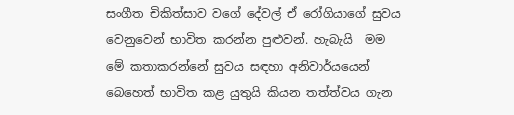සංගීත චිකිත්සාව වගේ දේවල් ඒ රෝගියාගේ සුවය වෙනුවෙන් භාවිත කරන්න පුළුවන්. හැබැයි  මම මේ කතාකරන්නේ සුවය සඳහා අනිවාර්යයෙන් බෙහෙත් භාවිත කළ යුතුයි කියන තත්ත්වය ගැන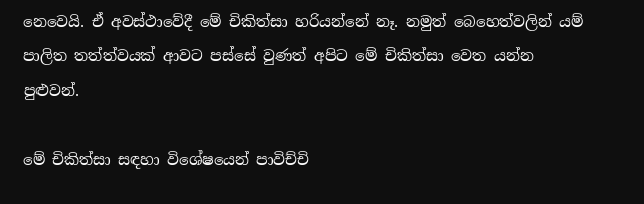නෙවෙයි. ඒ අවස්ථාවේදී මේ චිකිත්සා හරියන්නේ නෑ. නමුත් බෙහෙත්වලින් යම් පාලිත තත්ත්වයක් ආවට පස්සේ වුණත් අපිට මේ චිකිත්සා වෙත යන්න පුළුවන්.

මේ චිකිත්සා සඳහා විශේෂයෙන් පාවිච්චි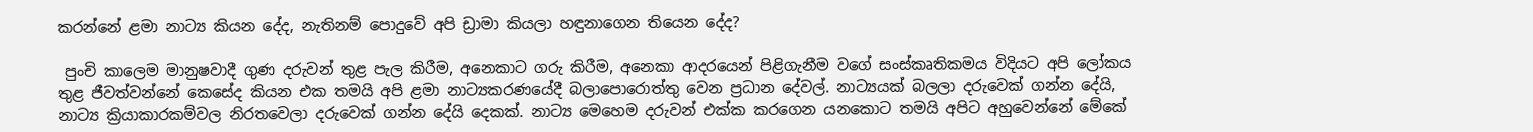කරන්නේ ළමා නාට්‍ය කියන දේද, නැතිනම් පොදුවේ අපි ඩ්‍රාමා කියලා හඳුනාගෙන තියෙන දේද?

 පුංචි කාලෙම මානුෂවාදී ගුණ දරුවන් තුළ පැල කිරීම, අනෙකාට ගරු කිරීම, අනෙකා ආදරයෙන් පිළිගැනීම වගේ සංස්කෘතිකමය විදියට අපි ලෝකය තුළ ජීවත්වන්නේ කෙසේද කියන එක තමයි අපි ළමා නාට්‍යකරණයේදී බලාපොරොත්තු වෙන ප්‍රධාන දේවල්. නාට්‍යයක් බලලා දරුවෙක් ගන්න දේයි, නාට්‍ය ක්‍රියාකාරකම්වල නිරතවෙලා දරුවෙක් ගන්න දේයි දෙකක්. නාට්‍ය මෙහෙම දරුවන් එක්ක කරගෙන යනකොට තමයි අපිට අහුවෙන්නේ මේකේ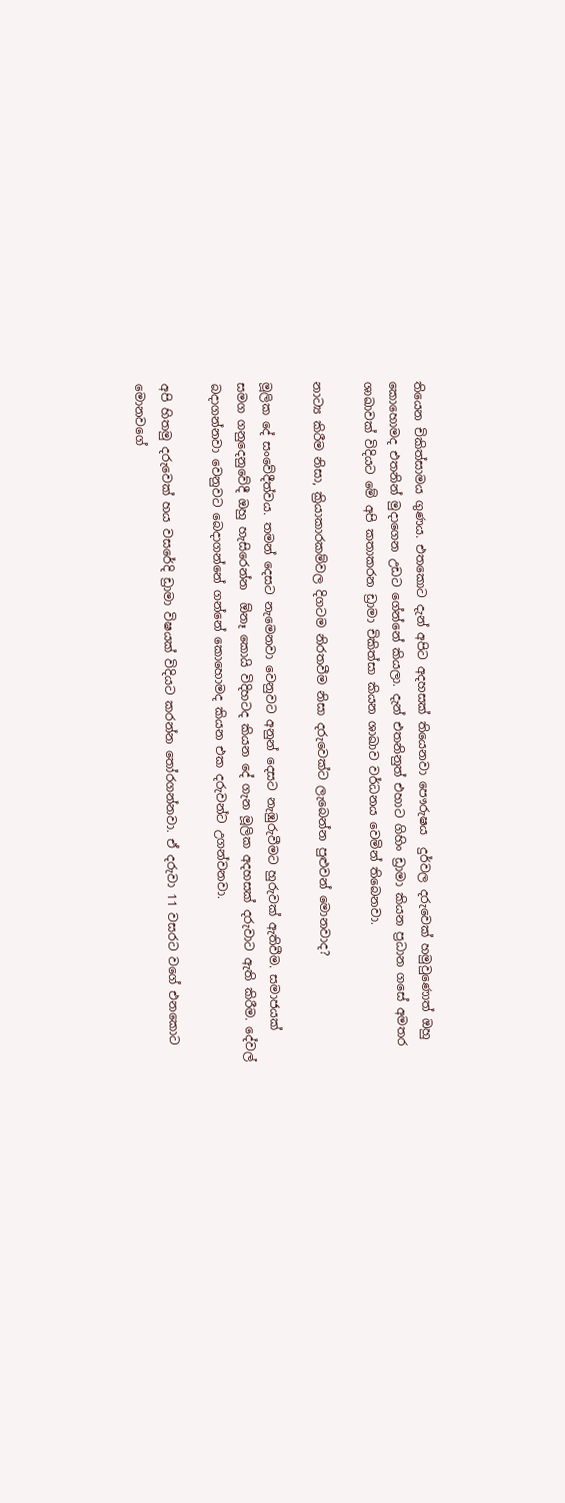තියෙන චිකිත්සාමය ගුණය. එතකොට දැන් අපිට අදහසක් තියෙනවා පෞරුෂය  දුර්වල දරුවෙක් හමුවුණොත් ඔහු කොහොමද එතනින් මුදාගෙන උඩට ගේන්නේ කියලා. දැන් එතනිනුත් එහාට ගිහිං ඩ්‍රාමා කියන ප්‍රධාන ගසේ අමතර ශාඛාවක් විදියට මේ අපි කතාකරන ඩ්‍රාමා චිකිත්සා කියන ශාඛාව වර්ධනය වෙමින් තිබෙනවා.

නාට්‍ය කිරීම නිසා, ක්‍රියාකාරකම්වල දිගටම නිරතවීම නිසා දරුවෙක්ට ලැබෙන්න පුළුවන් මොනවාද?

මූලික දේ සංවේදීත්වය. තමන් දෙසට නැමෙනවා වෙනුවට අනුන් දෙසට නැඹුරුවීමට හුරුවක් ඇතිවීම. සමාජයක් සමග ගනුදෙනුවේදී ඔහු හැසිරෙන්න  ඕනෑ කොයි විදිහටද කියන දේ ගැන මූලික අදහසක් දරුවාට ඇති කිරීම. දේවල් බදාගන්නවා වෙනුවට බෙදාගන්නේ ගන්නේ කොහොමද කියන එක දරුවන්ට උගන්වනවා.

අපි හිතමු දරුවෙක් හය වසරේදි ඩ්‍රාමා විෂයක් විදියට කරන්න තෝරගන්නවා. ඒ දරුවා 11 වසරට වගේ එනකොට මොනවගේ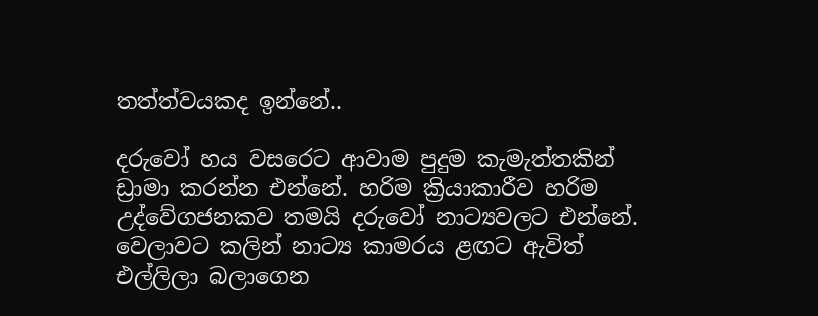තත්ත්වයකද ඉන්නේ..

දරුවෝ හය වසරෙට ආවාම පුදුම කැමැත්තකින් ඩ්‍රාමා කරන්න එන්නේ. හරිම ක්‍රියාකාරීව හරිම උද්වේගජනකව තමයි දරුවෝ නාට්‍යවලට එන්නේ. වෙලාවට කලින් නාට්‍ය කාමරය ළඟට ඇවිත් එල්ලිලා බලාගෙන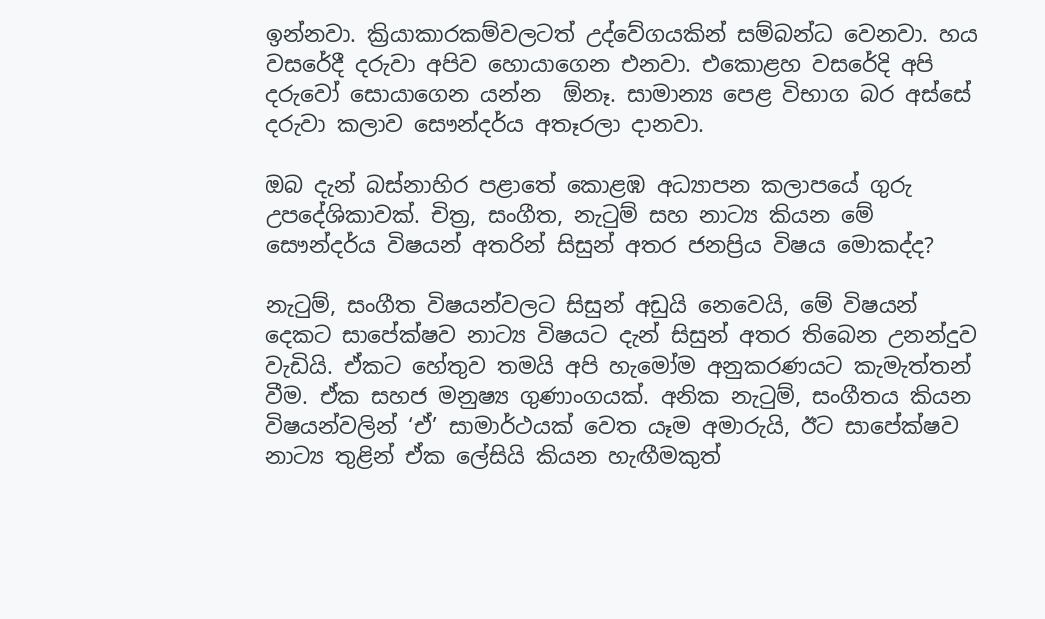ඉන්නවා. ක්‍රියාකාරකම්වලටත් උද්වේගයකින් සම්බන්ධ වෙනවා. හය වසරේදී දරුවා අපිව හොයාගෙන එනවා. එකොළහ වසරේදි අපි දරුවෝ සොයාගෙන යන්න  ඕනෑ. සාමාන්‍ය පෙළ විභාග බර අස්සේ දරුවා කලාව සෞන්දර්ය අතෑරලා දානවා.

ඔබ දැන් බස්නාහිර පළාතේ කොළඹ අධ්‍යාපන කලාපයේ ගුරු උපදේශිකාවක්. චිත්‍ර, සංගීත, නැටුම් සහ නාට්‍ය කියන මේ සෞන්දර්ය විෂයන් අතරින් සිසුන් අතර ජනප්‍රිය විෂය මොකද්ද?

නැටුම්, සංගීත විෂයන්වලට සිසුන් අඩුයි නෙවෙයි, මේ විෂයන් දෙකට සාපේක්ෂව නාට්‍ය විෂයට දැන් සිසුන් අතර තිබෙන උනන්දුව වැඩියි. ඒකට හේතුව තමයි අපි හැමෝම අනුකරණයට කැමැත්තන් වීම. ඒක සහජ මනුෂ්‍ය ගුණාංගයක්. අනික නැටුම්, සංගීතය කියන විෂයන්වලින් ‘ඒ’ සාමාර්ථයක් වෙත යෑම අමාරුයි, ඊට සාපේක්ෂව නාට්‍ය තුළින් ඒක ලේසියි කියන හැඟීමකුත්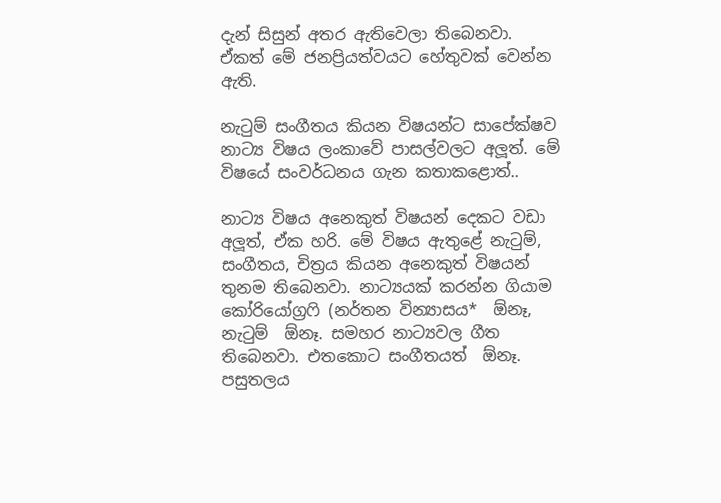දැන් සිසුන් අතර ඇතිවෙලා තිබෙනවා. ඒකත් මේ ජනප්‍රියත්වයට හේතුවක් වෙන්න ඇති.

නැටුම් සංගීතය කියන විෂයන්ට සාපේක්ෂව නාට්‍ය විෂය ලංකාවේ පාසල්වලට අලූත්. මේ විෂයේ සංවර්ධනය ගැන කතාකළොත්..

නාට්‍ය විෂය අනෙකුත් විෂයන් දෙකට වඩා අලූත්, ඒක හරි. මේ විෂය ඇතුළේ නැටුම්, සංගීතය, චිත්‍රය කියන අනෙකුත් විෂයන් තුනම තිබෙනවා. නාට්‍යයක් කරන්න ගියාම කෝරියෝග්‍රෆි (නර්තන වින්‍යාසය*  ඕනෑ, නැටුම්  ඕනෑ. සමහර නාට්‍යවල ගීත තිබෙනවා. එතකොට සංගීතයත්  ඕනෑ. පසුතලය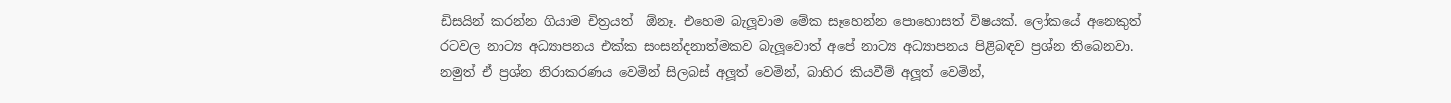ඩිසයින් කරන්න ගියාම චිත්‍රයත්  ඕනෑ. එහෙම බැලූවාම මේක සෑහෙන්න පොහොසත් විෂයක්. ලෝකයේ අනෙකුත් රටවල නාට්‍ය අධ්‍යාපනය එක්ක සංසන්දනාත්මකව බැලූවොත් අපේ නාට්‍ය අධ්‍යාපනය පිළිබඳව ප්‍රශ්න තිබෙනවා. නමුත් ඒ ප්‍රශ්න නිරාකරණය වෙමින් සිලබස් අලූත් වෙමින්, බාහිර කියවීම් අලූත් වෙමින්,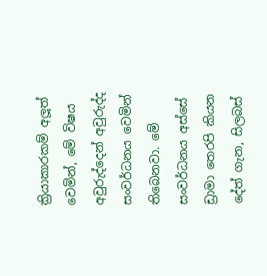ක්‍රියාකාරකම් අලූත් වෙමින්, මේ විෂය අවුරුද්දෙන් අවුරුද්ද සංවර්ධනය වෙමින් තිබෙනවා. මේ සංවර්ධනය අස්සේ ඩ්‍රාමා තෙරපි කියන දේත් ගැන, සිලබස්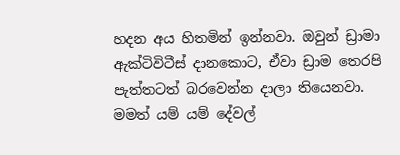හදන අය හිතමින් ඉන්නවා. ඔවුන් ඩ්‍රාමා ඇක්ටිවිටීස් දානකොට, ඒවා ඩ්‍රාම තෙරපි පැත්තටත් බරවෙන්න දාලා තියෙනවා. මමත් යම් යම් දේවල්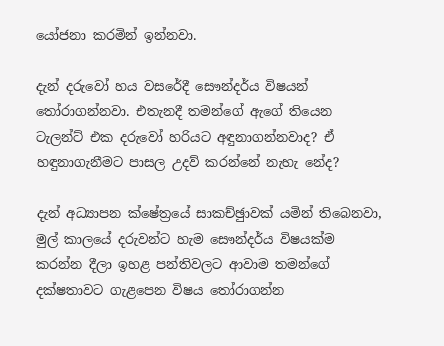යෝජනා කරමින් ඉන්නවා.

දැන් දරුවෝ හය වසරේදී සෞන්දර්ය විෂයන් තෝරාගන්නවා. එතැනදී තමන්ගේ ඇගේ තියෙන ටැලන්ට් එක දරුවෝ හරියට අඳුනාගන්නවාද? ඒ හඳුනාගැනීමට පාසල උදව් කරන්නේ නැහැ නේද?

දැන් අධ්‍යාපන ක්ෂේත්‍රයේ සාකච්ඡුාවක් යමින් තිබෙනවා, මුල් කාලයේ දරුවන්ට හැම සෞන්දර්ය විෂයක්ම කරන්න දීලා ඉහළ පන්තිවලට ආවාම තමන්ගේ දක්ෂතාවට ගැළපෙන විෂය තෝරාගන්න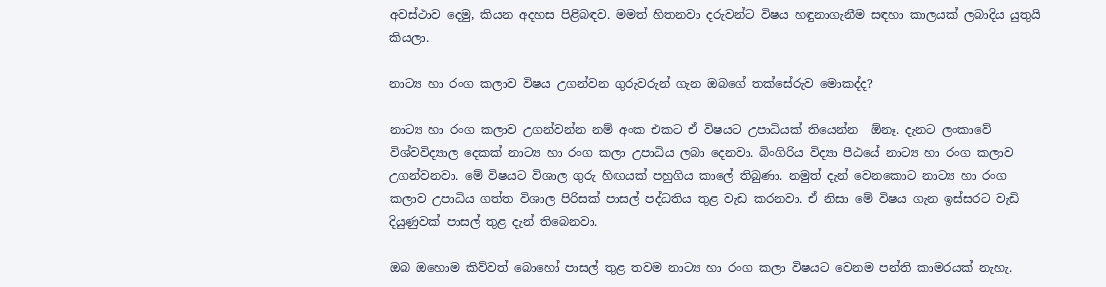අවස්ථාව දෙමු, කියන අදහස පිළිබඳව. මමත් හිතනවා දරුවන්ට විෂය හඳුනාගැනීම සඳහා කාලයක් ලබාදිය යුතුයි කියලා.

නාට්‍ය හා රංග කලාව විෂය උගන්වන ගුරුවරුන් ගැන ඔබගේ තක්සේරුව මොකද්ද?

නාට්‍ය හා රංග කලාව උගන්වන්න නම් අංක එකට ඒ විෂයට උපාධියක් තියෙන්න  ඕනෑ. දැනට ලංකාවේ විශ්වවිද්‍යාල දෙකක් නාට්‍ය හා රංග කලා උපාධිය ලබා දෙනවා. බිංගිරිය විද්‍යා පීඨයේ නාට්‍ය හා රංග කලාව උගන්වනවා. මේ විෂයට විශාල ගුරු හිඟයක් පහුගිය කාලේ තිබුණා. නමුත් දැන් වෙනකොට නාට්‍ය හා රංග කලාව උපාධිය ගත්ත විශාල පිරිසක් පාසල් පද්ධතිය තුළ වැඩ කරනවා. ඒ නිසා මේ විෂය ගැන ඉස්සරට වැඩි දියුණුවක් පාසල් තුළ දැන් තිබෙනවා.

ඔබ ඔහොම කිව්වත් බොහෝ පාසල් තුළ තවම නාට්‍ය හා රංග කලා විෂයට වෙනම පන්ති කාමරයක් නැහැ.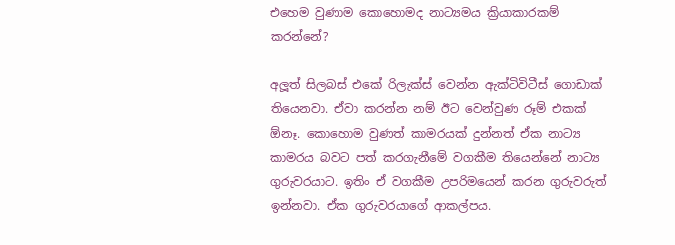එහෙම වුණාම කොහොමද නාට්‍යමය ක්‍රියාකාරකම් කරන්නේ?

අලූත් සිලබස් එකේ රිලැක්ස් වෙන්න ඇක්ටිවිටීස් ගොඩාක් තියෙනවා. ඒවා කරන්න නම් ඊට වෙන්වුණ රූම් එකක්  ඕනෑ. කොහොම වුණත් කාමරයක් දුන්නත් ඒක නාට්‍ය කාමරය බවට පත් කරගැනීමේ වගකීම තියෙන්නේ නාට්‍ය ගුරුවරයාට. ඉතිං ඒ වගකීම උපරිමයෙන් කරන ගුරුවරුත් ඉන්නවා. ඒක ගුරුවරයාගේ ආකල්පය.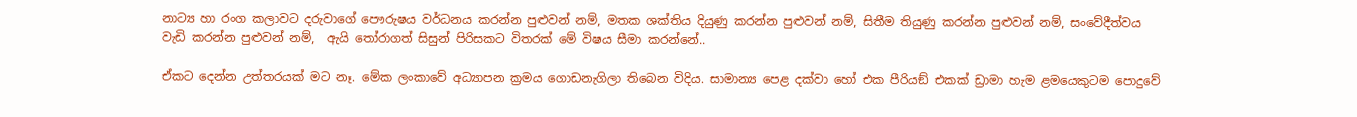නාට්‍ය හා රංග කලාවට දරුවාගේ පෞරුෂය වර්ධනය කරන්න පුළුවන් නම්, මතක ශක්තිය දියුණු කරන්න පුළුවන් නම්, සිතීම තියුණු කරන්න පුළුවන් නම්, සංවේදීත්වය වැඩි කරන්න පුළුවන් නම්,  ඇයි තෝරාගත් සිසුන් පිරිසකට විතරක් මේ විෂය සීමා කරන්නේ..

ඒකට දෙන්න උත්තරයක් මට නෑ. මේක ලංකාවේ අධ්‍යාපන ක්‍රමය ගොඩනැගිලා තිබෙන විදිය. සාමාන්‍ය පෙළ දක්වා හෝ එක පීරියඞ් එකක් ඩ්‍රාමා හැම ළමයෙකුටම පොදුවේ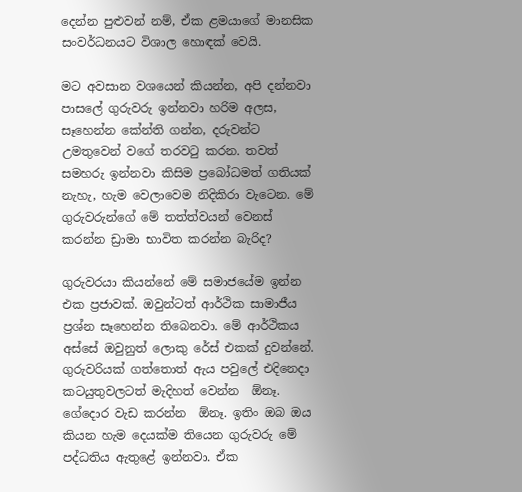දෙන්න පුළුවන් නම්, ඒක ළමයාගේ මානසික සංවර්ධනයට විශාල හොඳක් වෙයි.

මට අවසාන වශයෙන් කියන්න, අපි දන්නවා පාසලේ ගුරුවරු ඉන්නවා හරිම අලස, සෑහෙන්න කේන්ති ගන්න, දරුවන්ට උමතුවෙන් වගේ තරවටු කරන. තවත් සමහරු ඉන්නවා කිසිම ප්‍රබෝධමත් ගතියක් නැහැ, හැම වෙලාවෙම නිදිකිරා වැටෙන. මේ ගුරුවරුන්ගේ මේ තත්ත්වයන් වෙනස් කරන්න ඩ්‍රාමා භාවිත කරන්න බැරිද?

ගුරුවරයා කියන්නේ මේ සමාජයේම ඉන්න එක ප්‍රජාවක්. ඔවුන්ටත් ආර්ථික සාමාජීය ප්‍රශ්න සෑහෙන්න තිබෙනවා. මේ ආර්ථිකය අස්සේ ඔවුනුත් ලොකු රේස් එකක් දුවන්නේ. ගුරුවරියක් ගත්තොත් ඇය පවුලේ එදිනෙදා කටයුතුවලටත් මැදිහත් වෙන්න  ඕනෑ. ගේදොර වැඩ කරන්න  ඕනෑ. ඉතිං ඔබ ඔය කියන හැම දෙයක්ම තියෙන ගුරුවරු මේ පද්ධතිය ඇතුළේ ඉන්නවා. ඒක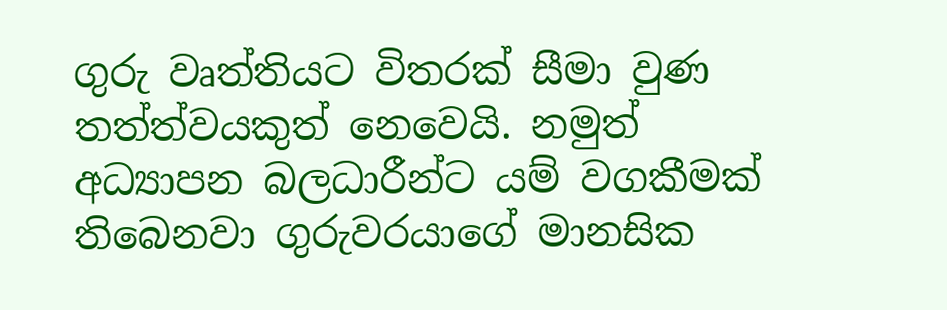ගුරු වෘත්තියට විතරක් සීමා වුණ තත්ත්වයකුත් නෙවෙයි. නමුත් අධ්‍යාපන බලධාරීන්ට යම් වගකීමක් තිබෙනවා ගුරුවරයාගේ මානසික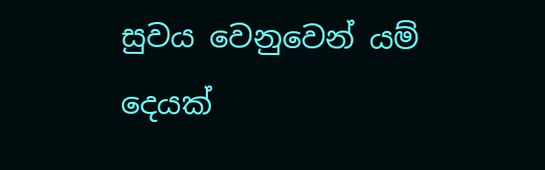සුවය වෙනුවෙන් යම් දෙයක්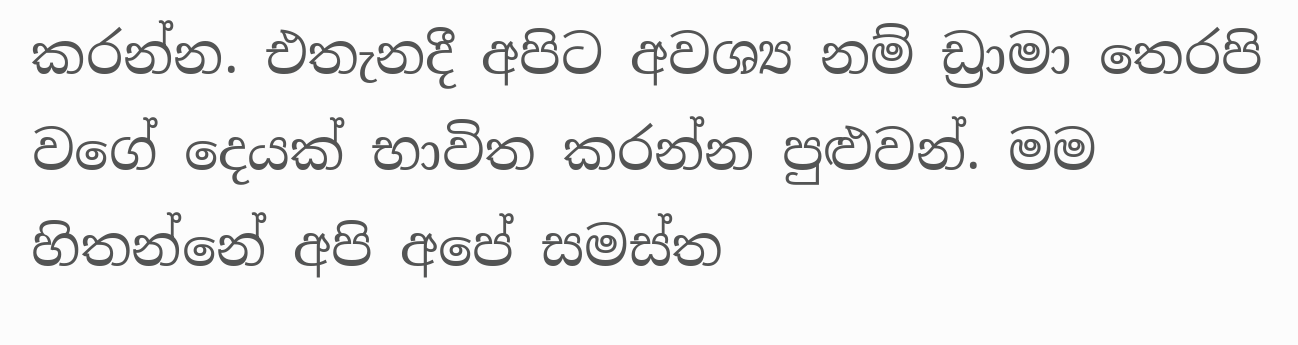කරන්න. එතැනදී අපිට අවශ්‍ය නම් ඩ්‍රාමා තෙරපි වගේ දෙයක් භාවිත කරන්න පුළුවන්. මම හිතන්නේ අපි අපේ සමස්ත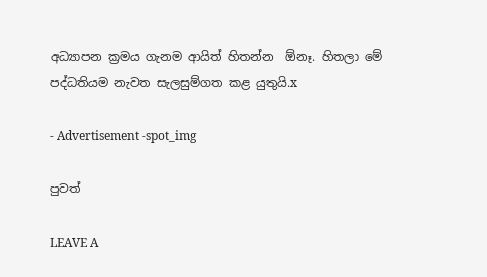අධ්‍යාපන ක්‍රමය ගැනම ආයිත් හිතන්න  ඕනෑ. හිතලා මේ පද්ධතියම නැවත සැලසුම්ගත කළ යුතුයි.x

- Advertisement -spot_img

පුවත්

LEAVE A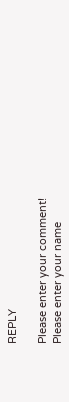REPLY

Please enter your comment!
Please enter your name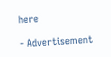here

- Advertisement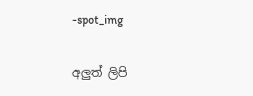-spot_img

අලුත් ලිපි